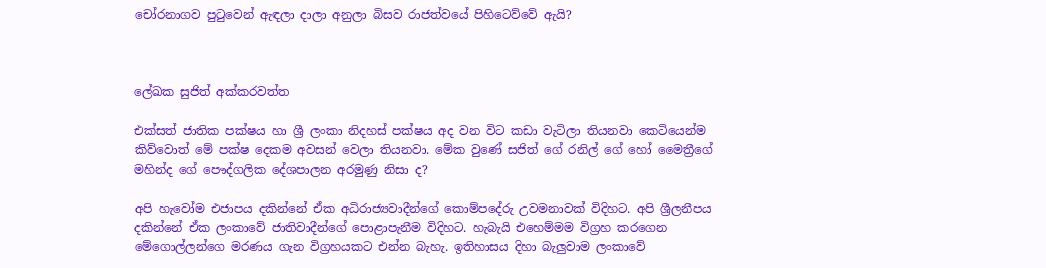චෝරනාගව පුටුවෙන් ඇඳලා දාලා අනුලා බිසව රාජත්වයේ පිහිටෙව්වේ ඇයි?



ලේඛක සුජිත් අක්කරවත්ත

එක්සත් ජාතික පක්ෂය හා ශ්‍රී ලංකා නිදහස් පක්ෂය අද වන විට කඩා වැටිලා තියනවා කෙටියෙන්ම කිව්වොත් මේ පක්ෂ දෙකම අවසන් වෙලා තියනවා. මේක වුණේ සජිත් ගේ රනිල් ගේ හෝ මෛත්‍රීගේ මහින්ද ගේ පෞද්ගලික දේශපාලන අරමුණු නිසා ද?

අපි හැවෝම එජාපය දකින්නේ ඒක අධිරාජ්‍යවාදීන්ගේ කොම්පදේරු උවමනාවක් විදිහට. අපි ශ්‍රීලනීපය දකින්නේ ඒක ලංකාවේ ජාතිවාදීන්ගේ පොළාපැනීම විදිහට. හැබැයි එහෙම්මම විග්‍රහ කරගෙන මේගොල්ලන්ගෙ මරණය ගැන විග්‍රහයකට එන්න බැහැ. ඉතිහාසය දිහා බැලුවාම ලංකාවේ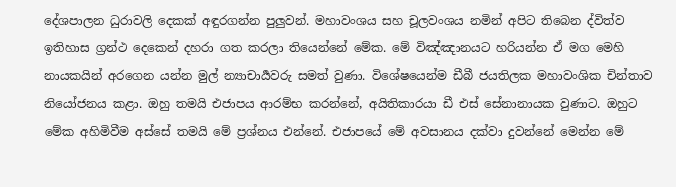දේශපාලන ධුරාවලි දෙකක් අඳුරගන්න පුලුවන්. මහාවංශය සහ චූලවංශය නමින් අපිට තිබෙන ද්විත්ව ඉතිහාස ග්‍රන්ථ දෙකෙන් දහරා ගත කරලා තියෙන්නේ මේක. මේ විඤ්ඤානයට හරියන්න ඒ මග මෙහි නායකයින් අරගෙන යන්න මුල් න්‍යාචාර්‍යවරු සමත් වුණා. විශේෂයෙන්ම ඩීබී ජයතිලක මහාවංශික චින්තාව නියෝජනය කළා. ඔහු තමයි එජාපය ආරම්භ කරන්නේ, අයිතිකාරයා ඩී එස් සේනානායක වුණාට. ඔහුට මේක අහිමිවීම අස්සේ තමයි මේ ප්‍රශ්නය එන්නේ. එජාපයේ මේ අවසානය දක්වා දුවන්නේ මෙන්න මේ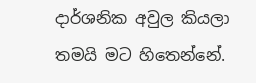දාර්ශනික අවුල කියලා තමයි මට හිතෙන්නේ.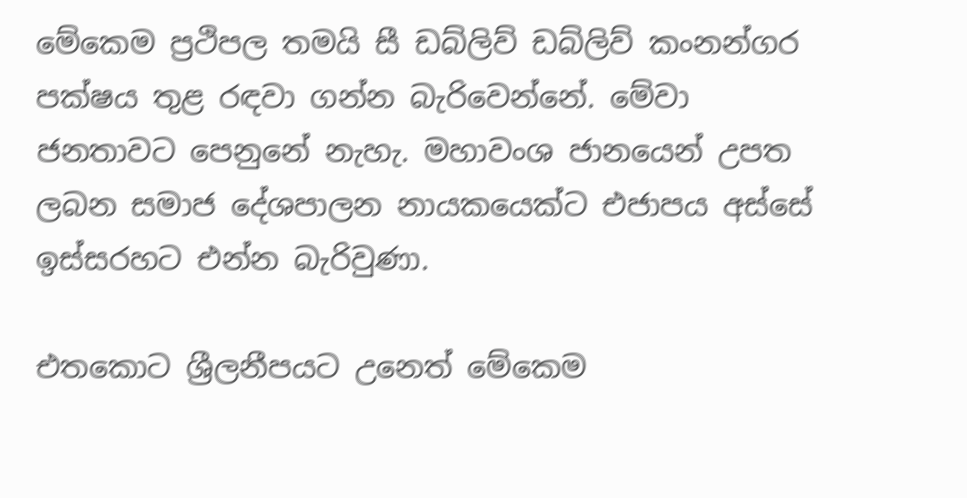මේකෙම ප්‍රථිපල තමයි සී ඩබ්ලිව් ඩබ්ලිව් කංනන්ගර පක්ෂය තුළ රඳවා ගන්න බැරිවෙන්නේ. මේවා ජනතාවට පෙනුනේ නැහැ. මහාවංශ ජානයෙන් උපත ලබන සමාජ දේශපාලන නායකයෙක්ට එජාපය අස්සේ ඉස්සරහට එන්න බැරිවුණා.

එතකොට ශ්‍රීලනීපයට උනෙත් මේකෙම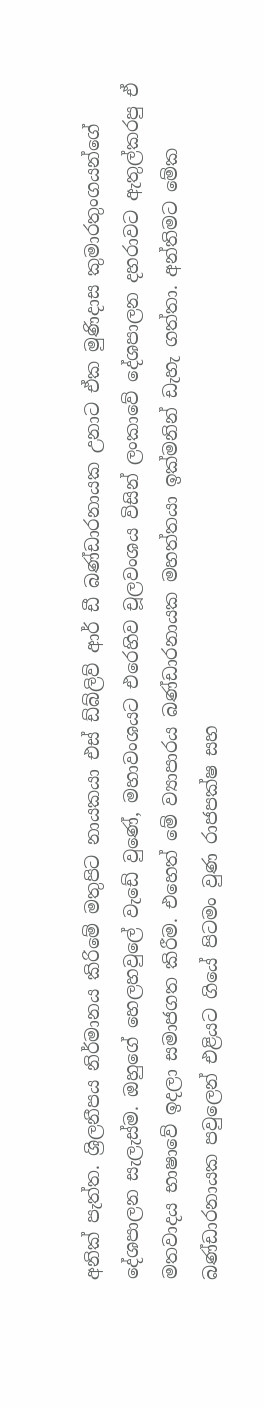අනික් පැත්ත. ශ්‍රිලනීපය නිර්මානය කිරිමේ මතුපිට නායකයා එස් ඩ්බ්ලිව් ආර් ඩී බණ්ඩාරනායක උනාට ඒක මුණිදාස කුමාරතුංගයන්ගේ දේශපාලන සැලැස්ම. ඔහුගේ හෙලහවුලේ වැඩේ වුණේ, මහාවංශයට එරෙහිව චූලවංශය විසින් ලංකාවේ දේශපාලන දහරාවට ඇතුල්කරපු ඒ මතවාදය භාෂාවේ ඉදලා සමාජගත කිරීම. එහෙත් මේ ව්‍යාපාරය බණ්ඩාරනායක මහත්තයා ඉක්මනින් ඩැහැ ගත්තා. අන්තිමට මේක බණ්ඩාරනායක පවුලෙන් එළියට ගියේ පිටමං වුණ රාජපක්ෂ සහ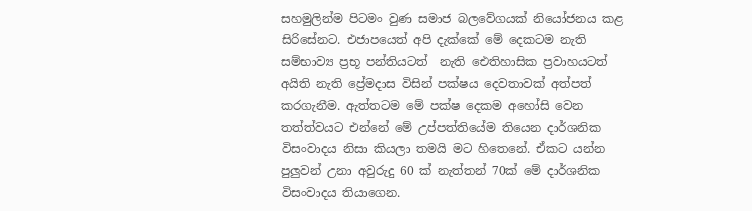සහමුලින්ම පිටමං වුණ සමාජ බලවේගයක් නියෝජනය කළ සිරිසේනට. එජාපයෙත් අපි දැක්කේ මේ දෙකටම නැති සම්භාව්‍ය ප්‍රභූ පන්තියටත්  නැති ඓතිහාසික ප්‍රවාහයටත් අයිති නැති ප්‍රේමදාස විසින් පක්ෂය දෙවතාවක් අත්පත් කරගැනීම. ඇත්තටම මේ පක්ෂ දෙකම අහෝසි වෙන තත්ත්වයට එන්නේ මේ උප්පත්තියේම තියෙන දාර්ශනික විසංවාදය නිසා කියලා තමයි මට හිතෙනේ. ඒකට යන්න පුලුවන් උනා අවුරුදු 60 ක් නැත්තන් 70ක් මේ දාර්ශනික විසංවාදය තියාගෙන.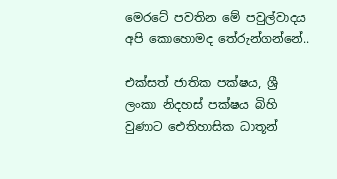මෙරටේ පවතින මේ පවුල්වාදය අපි කොහොමද තේරුන්ගන්නේ..

එක්සත් ජාතික පක්ෂය, ශ්‍රී ලංකා නිදහස් පක්ෂය බිහි වුණාට ඓතිහාසික ධාතූන්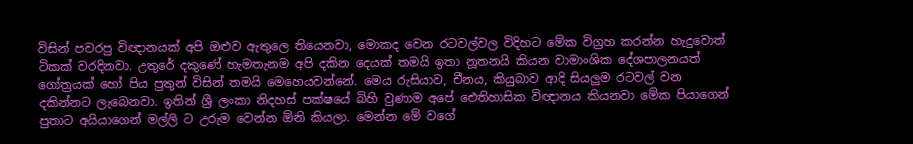විසින් පවරපු විඥානයක් අපි ඔළුව ඇතුලෙ තියෙනවා, මොකද වෙන රටවල්වල විදිහට මේක විග්‍රහ කරන්න හැදුවොත් ටිකක් වරදිනවා. උතුරේ දකුණේ හැමතැනම අපි දකින දෙයක් තමයි ඉතා නූතනයි කියන වාමාංශික දේශපාලනයත් ගෝත්‍රයක් හෝ පිය පුතුන් විසින් තමයි මෙහෙයවන්නේ. මෙය රුසියාව, චීනය, කියුබාව ආදි සියලුම රටවල් වන දකින්නට ලැබෙනවා. ඉතින් ශ්‍රී ලංකා නිදහස් පක්ෂයේ බිහි වුණාම අපේ ඓතිහාසික විඥානය කියනවා මේක පියාගෙන් පුතාට අයියාගෙන් මල්ලි ට උරුම වෙන්න ඕනි කියලා. මෙන්න මේ වගේ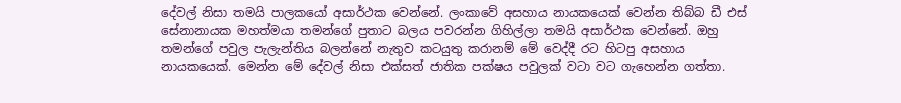දේවල් නිසා තමයි පාලකයෝ අසාර්ථක වෙන්නේ. ලංකාවේ අසහාය නායකයෙක් වෙන්න තිබ්බ ඩී එස් සේනානායක මහත්මයා තමන්ගේ පුතාට බලය පවරන්න ගිහිල්ලා තමයි අසාර්ථක වෙන්නේ. ඔහු තමන්ගේ පවුල පැලැන්තිය බලන්නේ නැතුව කටයුතු කරානම් මේ වෙද්දී රට හිටපු අසහාය නායකයෙක්. මෙන්න මේ දේවල් නිසා එක්සත් ජාතික පක්ෂ‍ය පවුලක් වටා වට ගැහෙන්න ගත්තා.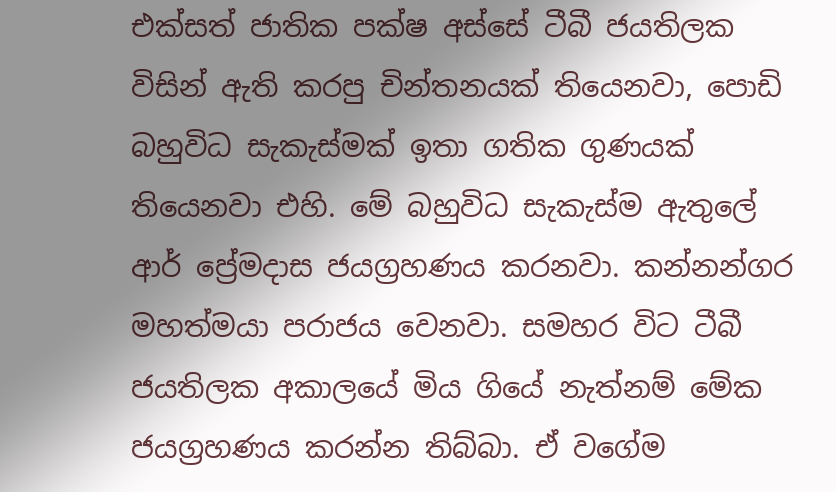එක්සත් ජාතික පක්ෂ අස්සේ ටීබී ජයතිලක විසින් ඇති කරපු චින්තනයක් තියෙනවා, පොඩි බහුවිධ සැකැස්මක් ඉතා ගතික ගුණයක් තියෙනවා එහි. මේ බහුවිධ සැකැස්ම ඇතුලේ ආර් ප්‍රේමදාස ජයග්‍රහණය කරනවා. කන්නන්ගර මහත්මයා පරාජය වෙනවා. සමහර විට ටීබී ජයතිලක අකාලයේ මිය ගියේ නැත්නම් මේක ජයග්‍රහණය කරන්න තිබ්බා. ඒ වගේම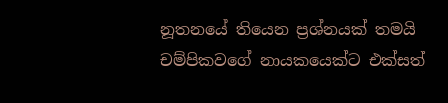නූතනයේ තියෙන ප්‍රශ්නයක් තමයි චම්පිකවගේ නායකයෙක්ට එක්සත්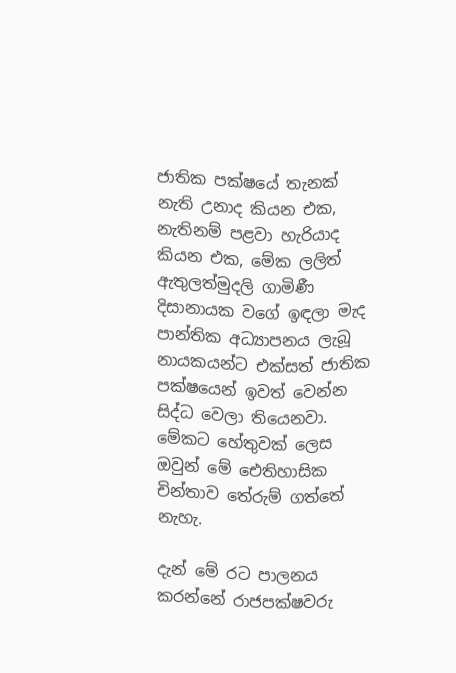ජාතික පක්ෂයේ තැනක් නැති උනාද කියන එක, නැතිනම් පළවා හැරියාද කියන එක, මේක ලලිත් ඇතුලත්මුදලි ගාමිණී දිසානායක වගේ ඉඳලා මැද පාන්තික අධ්‍යාපනය ලැබූ නායකයන්ට එක්සත් ජාතික පක්ෂයෙන් ඉවත් වෙන්න සිද්ධ වෙලා තියෙනවා. මේකට හේතුවක් ලෙස ඔවුන් මේ ඓතිහාසික චින්තාව තේරුම් ගත්තේ නැහැ.

දැන් මේ රට පාලනය කරන්නේ රාජපක්ෂවරු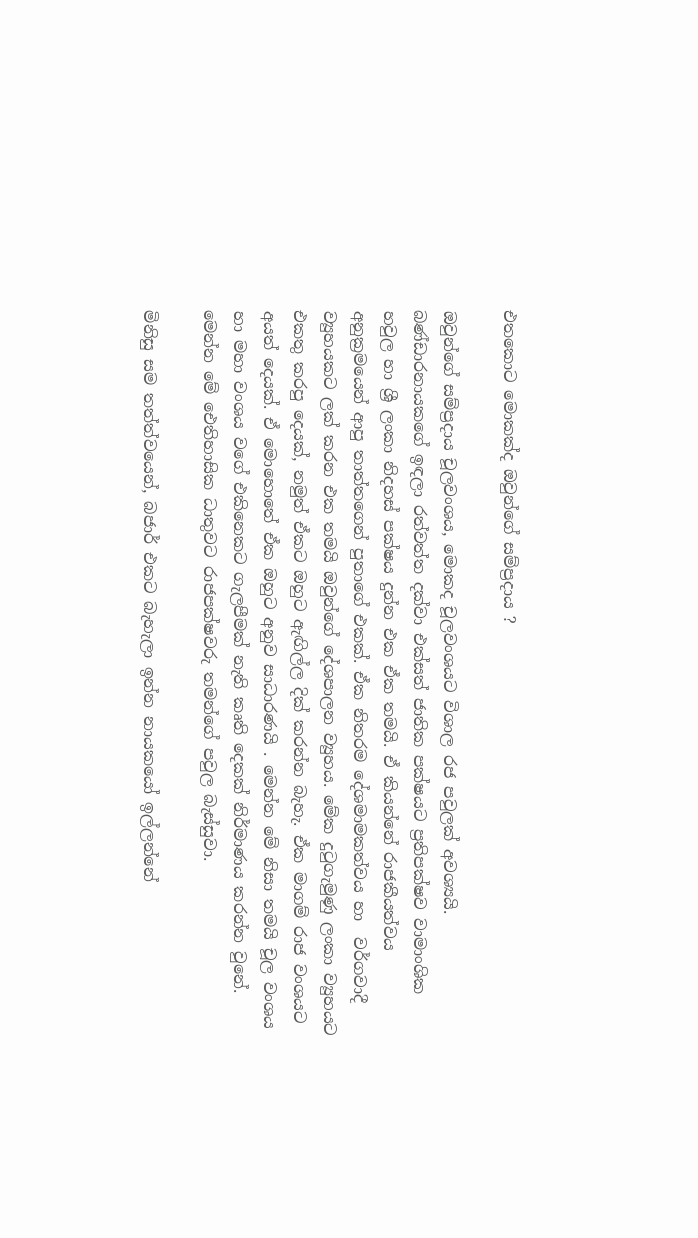එතකොට මොකක්ද ඔවුන්ගේ සම්ප්‍රදාය ?

ඔවුන්ගේ සම්ප්‍රදාය චූලවංශය, මොකද චූලවංශයට විශාල රජ පවුලක් අවශ්‍යයි. බණ්ඩාරනායකගේ ඉඳලා රත්වත්ත දක්වා එක්සත් ජාතික පක්ෂයට ප්‍රතිපක්ෂව වාමාංශික හවුල හා ශ්‍රී ලංකා නිදහස් පක්ෂය දුන්න එක ඒක තමයි. ඒ කියන්නේ රාජකීයත්වය අනුක්‍රමයෙන් ආපු තාත්තගෙන් පුතාගේ එකක්. ඒක නිතරම දේශමාමකත්වය හා  වර්ගවාදී ව්‍යුහයකට ලක් කරන එක තමයි ඔවුන්ගේ දේශපාලන ව්‍යුහය. මේක දුටුගැමුණු ලංකා ව්‍යුහයට එකතු කරපු දෙයක්, නමුත් ඒකට ඔහුට ඇඟිල්ල දික් කරන්න බැහැ. ඒක මාගම් රාජ වංශයට අයත් දෙයක්. ඒ මොහොතේ ඒක ඔහුට අනුව සාධාරණයි . මෙන්න මේ නිසා තමයි චූල වංශය හා මහා වංශය වගේ එකිනෙකට ගැලපීමක් නැති කෘති දෙකක් නිර්මාණය කරන්න වුනේ. මෙන්න මේ ඓතිහාසික ධාතුවට රාජපක්ෂවරු තමන්ගේ පවුල බැස්සුවා.

මිනිසු සම තත්ත්වයෙන්, බජාර් එකට බැහැලා ඉන්න නායකයෝ ඉල්ලන්නේ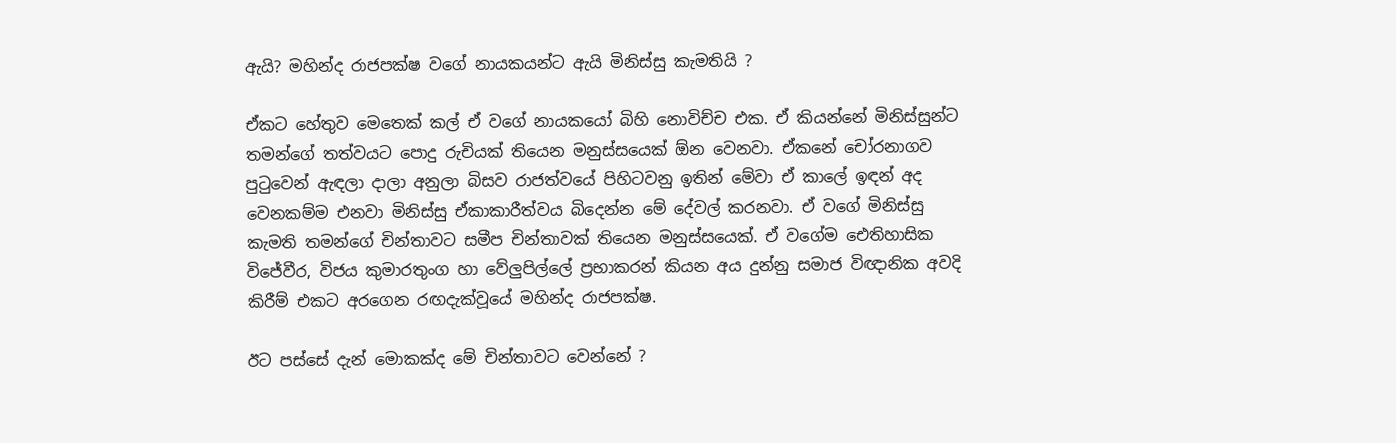ඇයි? මහින්ද රාජපක්ෂ වගේ නායකයන්ට ඇයි මිනිස්සු කැමතියි ?

ඒකට හේතුව මෙතෙක් කල් ඒ වගේ නායකයෝ බිහි නොවිච්ච එක. ඒ කියන්නේ මිනිස්සුන්ට තමන්ගේ තත්වයට පොදු රුචියක් තියෙන මනුස්සයෙක් ඕන වෙනවා. ඒකනේ චෝරනාගව පුටුවෙන් ඇඳලා දාලා අනුලා බිසව රාජත්වයේ පිහිටවනු ඉතින් මේවා ඒ කාලේ ඉඳන් අද වෙනකම්ම එනවා මිනිස්සු ඒකාකාරීත්වය බිදෙන්න මේ දේවල් කරනවා. ඒ වගේ මිනිස්සු කැමති තමන්ගේ චින්තාවට සමීප චින්තාවක් තියෙන මනුස්සයෙක්. ඒ වගේම ඓතිහාසික විජේවීර, විජය කුමාරතුංග හා වේලුපිල්ලේ ප්‍රභාකරන් කියන අය දුන්නු සමාජ විඥානික අවදි කිරීම් එකට අරගෙන රඟදැක්වූයේ මහින්ද රාජපක්ෂ.

ඊට පස්සේ දැන් මොකක්ද මේ චින්තාවට වෙන්නේ ?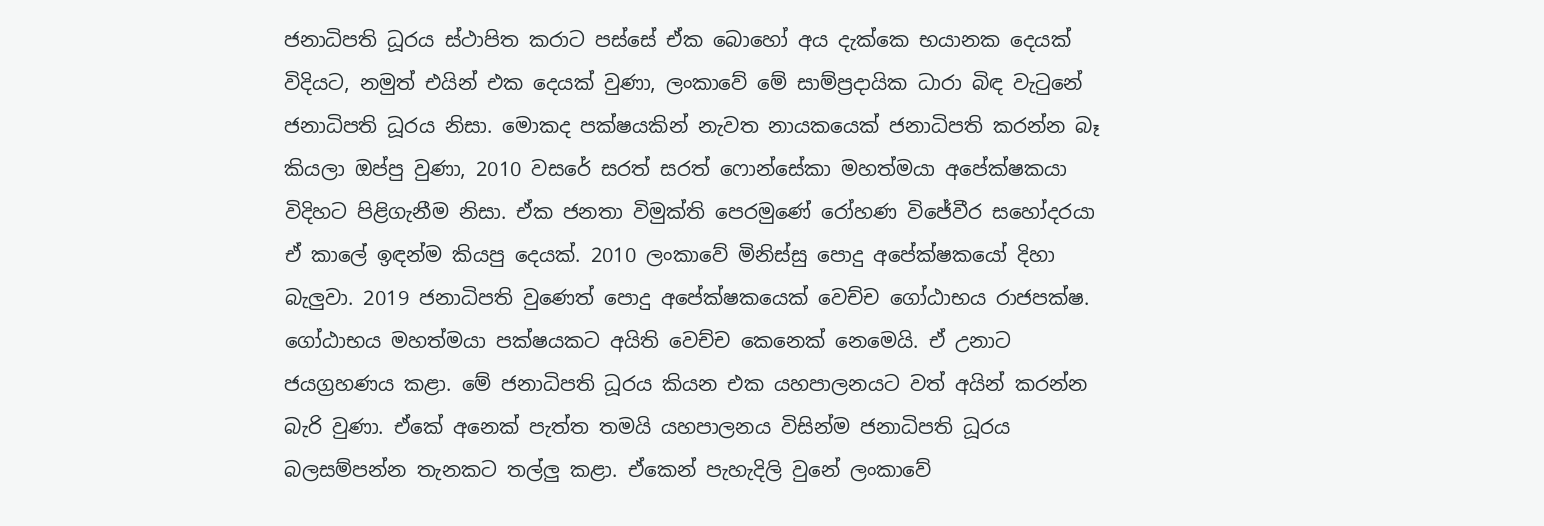ජනාධිපති ධූරය ස්ථාපිත කරාට පස්සේ ඒක බොහෝ අය දැක්කෙ භයානක දෙයක් විදියට, නමුත් එයින් එක දෙයක් වුණා, ලංකාවේ මේ සාම්ප්‍රදායික ධාරා බිඳ වැටුනේ ජනාධිපති ධූරය නිසා. මොකද පක්ෂයකින් නැවත නායකයෙක් ජනාධිපති කරන්න බෑ කියලා ඔප්පු වුණා, 2010 වසරේ සරත් සරත් ෆොන්සේකා මහත්මයා අපේක්ෂකයා විදිහට පිළිගැනීම නිසා. ඒක ජනතා විමුක්ති පෙරමුණේ රෝහණ විජේවීර සහෝදරයා ඒ කාලේ ඉඳන්ම කියපු දෙයක්. 2010 ලංකාවේ මිනිස්සු පොදු අපේක්ෂකයෝ දිහා බැලුවා. 2019 ජනාධිපති වුණෙත් පොදු අපේක්ෂකයෙක් වෙච්ච ගෝඨාභය රාජපක්ෂ. ගෝඨාභය මහත්මයා පක්ෂයකට අයිති වෙච්ච කෙනෙක් නෙමෙයි. ඒ උනාට ජයග්‍රහණය කළා. මේ ජනාධිපති ධූරය කියන එක යහපාලනයට වත් අයින් කරන්න බැරි වුණා. ඒකේ අනෙක් පැත්ත තමයි යහපාලනය විසින්ම ජනාධිපති ධූරය බලසම්පන්න තැනකට තල්ලු කළා. ඒකෙන් පැහැදිලි වුනේ ලංකාවේ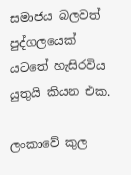සමාජය බලවත් පුද්ගලයෙක් යටතේ හැසිරවිය යුතුයි කියන එක.

ලංකාවේ කුල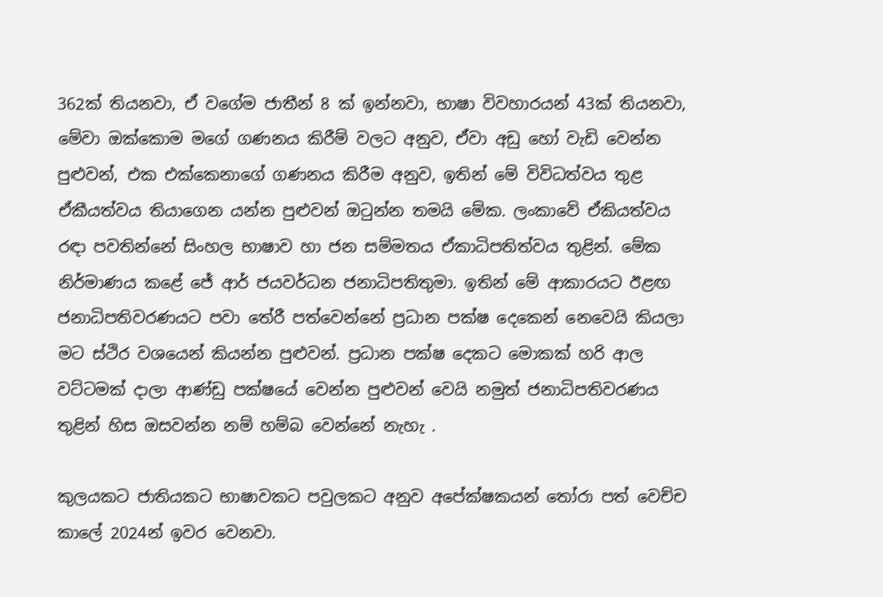362ක් තියනවා, ඒ වගේම ජාතීන් 8 ක් ඉන්නවා, භාෂා විවහාරයන් 43ක් තියනවා, මේවා ඔක්කොම මගේ ගණනය කිරීම් වලට අනුව, ඒවා අඩු හෝ වැඩි වෙන්න පුළුවන්, එක එක්කෙනාගේ ගණනය කිරීම අනුව, ඉතින් මේ විවිධත්වය තුළ ඒකීයත්වය තියාගෙන යන්න පුළුවන් ඔටුන්න තමයි මේක. ලංකාවේ ඒකියත්වය රඳා පවතින්නේ සිංහල භාෂාව හා ජන සම්මතය ඒකාධිපතිත්වය තුළින්. මේක නිර්මාණය කළේ ජේ ආර් ජයවර්ධන ජනාධිපතිතුමා. ඉතින් මේ ආකාරයට ඊළඟ ජනාධිපතිවරණයට පවා තේරී පත්වෙන්නේ ප්‍රධාන පක්ෂ දෙකෙන් නෙවෙයි කියලා මට ස්ථිර වශයෙන් කියන්න පුළුවන්. ප්‍රධාන පක්ෂ දෙකට මොකක් හරි ආල වට්ටමක් දාලා ආණ්ඩු පක්ෂයේ වෙන්න පුළුවන් වෙයි නමුත් ජනාධිපතිවරණය තුළින් හිස ඔසවන්න නම් හම්බ වෙන්නේ නැහැ .

කුලයකට ජාතියකට භාෂාවකට පවුලකට අනුව අපේක්ෂකයන් තෝරා පත් වෙච්ච කාලේ 2024න් ඉවර වෙනවා.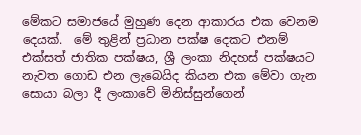මේකට සමාජයේ මුහුණ දෙන ආකාරය එක වෙනම දෙයක්.  මේ තුළින් ප්‍රධාන පක්ෂ දෙකට එනම් එක්සත් ජාතික පක්ෂය, ශ්‍රී ලංකා නිදහස් පක්ෂයට නැවත ගොඩ එන ලැබෙයිද කියන එක මේවා ගැන සොයා බලා දී ලංකාවේ මිනිස්සුන්ගෙන්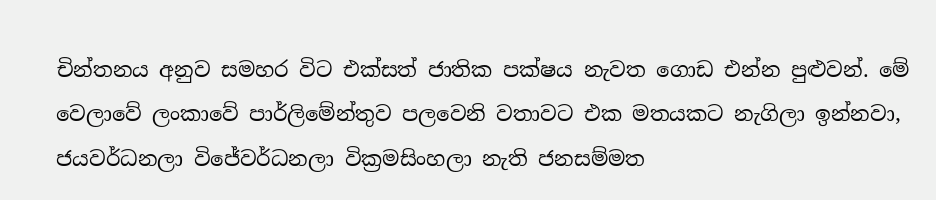චින්තනය අනුව සමහර විට එක්සත් ජාතික පක්ෂය නැවත ගොඩ එන්න පුළුවන්. මේ වෙලාවේ ලංකාවේ පාර්ලිමේන්තුව පලවෙනි වතාවට එක මතයකට නැගිලා ඉන්නවා, ජයවර්ධනලා විජේවර්ධනලා වික්‍රමසිංහලා නැති ජනසම්මත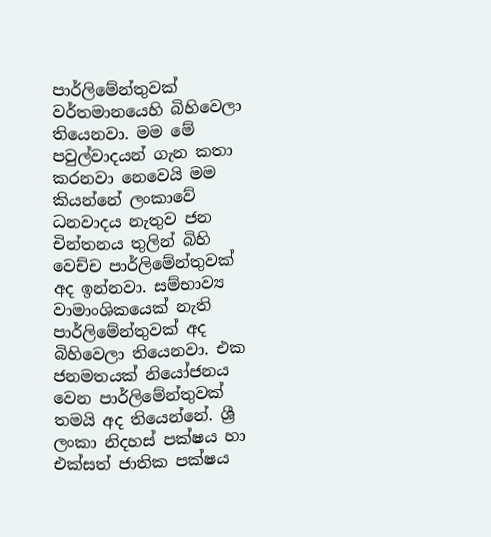පාර්ලිමේන්තුවක් වර්තමානයෙහි බිහිවෙලා තියෙනවා. මම මේ පවුල්වාදයන් ගැන කතා කරනවා නෙවෙයි මම කියන්නේ ලංකාවේ ධනවාදය නැතුව ජන චින්තනය තුලින් බිහි වෙච්ච පාර්ලිමේන්තුවක් අද ඉන්නවා. සම්භාව්‍ය වාමාංශිකයෙක් නැති පාර්ලිමේන්තුවක් අද බිහිවෙලා තියෙනවා. එක ජනමතයක් නියෝජනය වෙන පාර්ලිමේන්තුවක් තමයි අද තියෙන්නේ. ශ්‍රී ලංකා නිදහස් පක්ෂය හා එක්සත් ජාතික පක්ෂය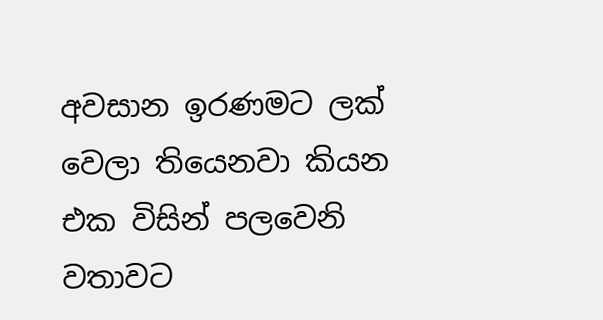අවසාන ඉරණමට ලක් වෙලා තියෙනවා කියන එක විසින් පලවෙනි වතාවට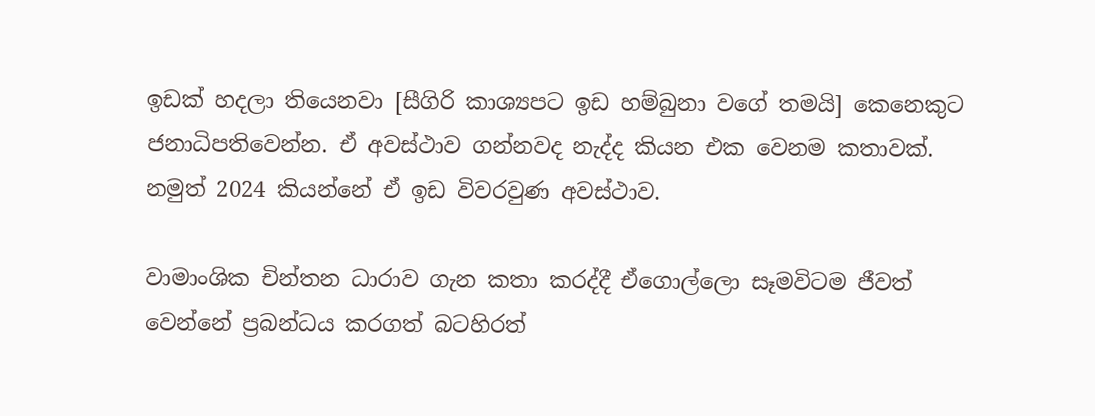ඉඩක් හදලා තියෙනවා [සීගිරි කාශ්‍යපට ඉඩ හම්බුනා වගේ තමයි] කෙනෙකුට ජනාධිපතිවෙන්න. ඒ අවස්ථාව ගන්නවද නැද්ද කියන එක වෙනම කතාවක්. නමුත් 2024 කියන්නේ ඒ ඉඩ විවරවුණ අවස්ථාව.

වාමාංශික චින්තන ධාරාව ගැන කතා කරද්දී ඒගොල්ලො සෑමවිටම ජීවත් වෙන්නේ ප්‍රබන්ධය කරගත් බටහිරත්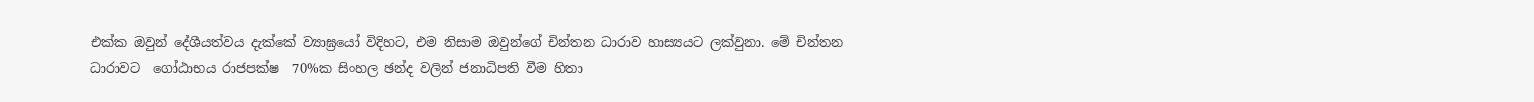එක්ක ඔවුන් දේශීයත්වය දැක්කේ ව්‍යාඝ්‍රයෝ විදිහට, එම නිසාම ඔවුන්ගේ චින්තන ධාරාව හාස්‍යයට ලක්වුනා. මේ චින්තන ධාරාවට  ගෝඨාභය රාජපක්ෂ  70%ක සිංහල ඡන්ද වලින් ජනාධිපති වීම හිතා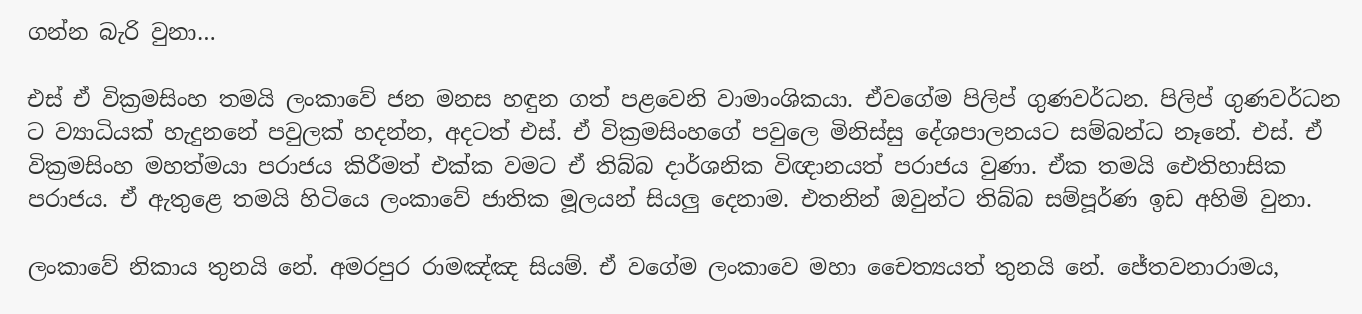ගන්න බැරි වුනා…

එස් ඒ වික්‍රමසිංහ තමයි ලංකාවේ ජන මනස හඳුන ගත් පළවෙනි වාමාංශිකයා. ඒවගේම පිලිප් ගුණවර්ධන. පිලිප් ගුණවර්ධන ට ව්‍යාධියක් හැදුනනේ පවුලක් හදන්න, අදටත් එස්. ඒ වික්‍රමසිංහගේ පවුලෙ මිනිස්සු දේශපාලනයට සම්බන්ධ නෑනේ. එස්. ඒ වික්‍රමසිංහ මහත්මයා පරාජය කිරීමත් එක්ක වමට ඒ තිබ්බ දාර්ශනික විඥානයත් පරාජය වුණා. ඒක තමයි ඓතිහාසික පරාජය. ඒ ඇතුළෙ තමයි හිටියෙ ලංකාවේ ජාතික මූලයන් සියලු දෙනාම. එතනින් ඔවුන්ට තිබ්බ සම්පූර්ණ ඉඩ අහිමි වුනා.

ලංකාවේ නිකාය තුනයි නේ. අමරපුර රාමඤ්ඤ සියම්. ඒ වගේම ලංකාවෙ මහා චෛත්‍යයත් තුනයි නේ. ජේතවනාරාමය,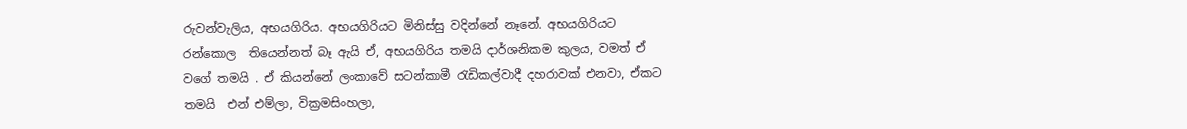රුවන්වැලිය, අභයගිරිය. අභයගිරියට මිනිස්සු වදින්නේ නෑනේ. අභයගිරියට රන්කොල  තියෙන්නත් බෑ ඇයි ඒ, අභයගිරිය තමයි දාර්ශනිකම කුලය, වමත් ඒ වගේ තමයි . ඒ කියන්නේ ලංකාවේ සටන්කාමී රැඩිකල්වාදී දහරාවක් එනවා, ඒකට තමයි  එන් එම්ලා, වික්‍රමසිංහලා,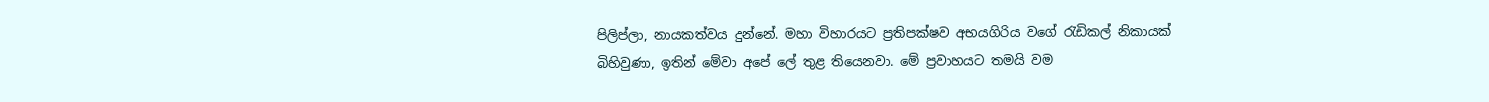පිලිප්ලා, නායකත්වය දුන්නේ. මහා විහාරයට ප්‍රතිපක්ෂව අභයගිරිය වගේ රැඩිකල් නිකායක් බිහිවුණා, ඉතින් මේවා අපේ ලේ තුළ තියෙනවා. මේ ප්‍රවාහයට තමයි වම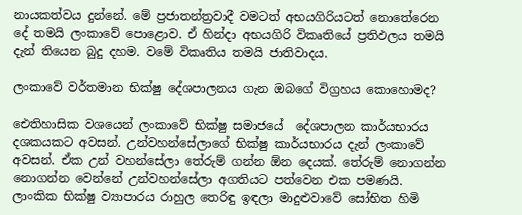නායකත්වය දුන්නේ. මේ ප්‍රජාතන්ත්‍රවාදී වමටත් අභයගිරියටත් නොතේරෙන දේ තමයි ලංකාවේ පොළොව. ඒ හින්දා අභයගිරි විකෘතියේ ප්‍රතිඵලය තමයි දැන් තියෙන බුදු දහම. වමේ විකෘතිය තමයි ජාතිවාදය.

ලංකාවේ වර්තමාන භික්ෂු දේශපාලනය ගැන ඔබගේ විග්‍රහය කොහොමද?

ඓතිහාසික වශයෙන් ලංකාවේ භික්ෂු සමාජයේ  දේශපාලන කාර්යභාරය දශකයකට අවසන්. උන්වහන්සේලාගේ භික්ෂු කාර්යභාරය දැන් ලංකාවේ අවසන්. ඒක උන් වහන්සේලා තේරුම් ගන්න ඕන දෙයක්. තේරුම් නොගන්න නොගන්න වෙන්නේ උන්වහන්සේලා අගතියට පත්වෙන එක පමණයි.  ලාංකික භික්ෂු ව්‍යාපාරය රාහුල තෙරිඳු ඉඳලා මාදුළුවාවේ සෝභිත හිමි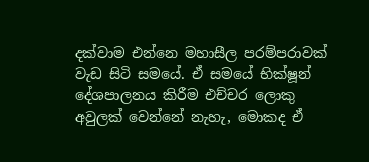දක්වාම එන්නෙ මහාසීල පරම්පරාවක් වැඩ සිටි සමයේ. ඒ සමයේ භික්ෂූන් දේශපාලනය කිරීම එච්චර ලොකු අවුලක් වෙන්නේ නැහැ, මොකද ඒ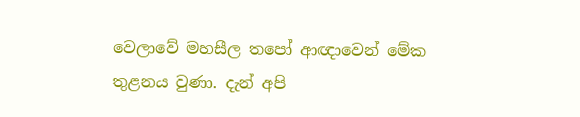වෙලාවේ මහසීල තපෝ ආඥාවෙන් මේක තුළනය වුණා. දැන් අපි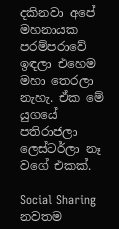දකිනවා අපේ මහනායක පරම්පරාවේ ඉඳලා එහෙම මහා තෙරලා නැහැ. ඒක මේ යුගයේ පතිරාජලා ලෙස්ටර්ලා නෑ වගේ එකක්.

Social Sharing
නවතම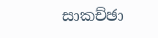සාකච්ඡා